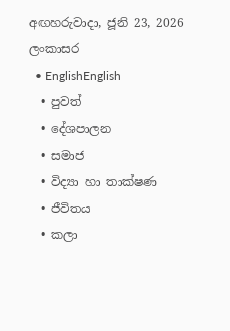අඟහරුවාදා, ජූනි 23, 2026
ලංකාසර
  • EnglishEnglish
  • පුවත්
  • දේශපාලන
  • සමාජ
  • විද්‍යා හා තාක්ෂණ
  • ජීවිතය
  • කලා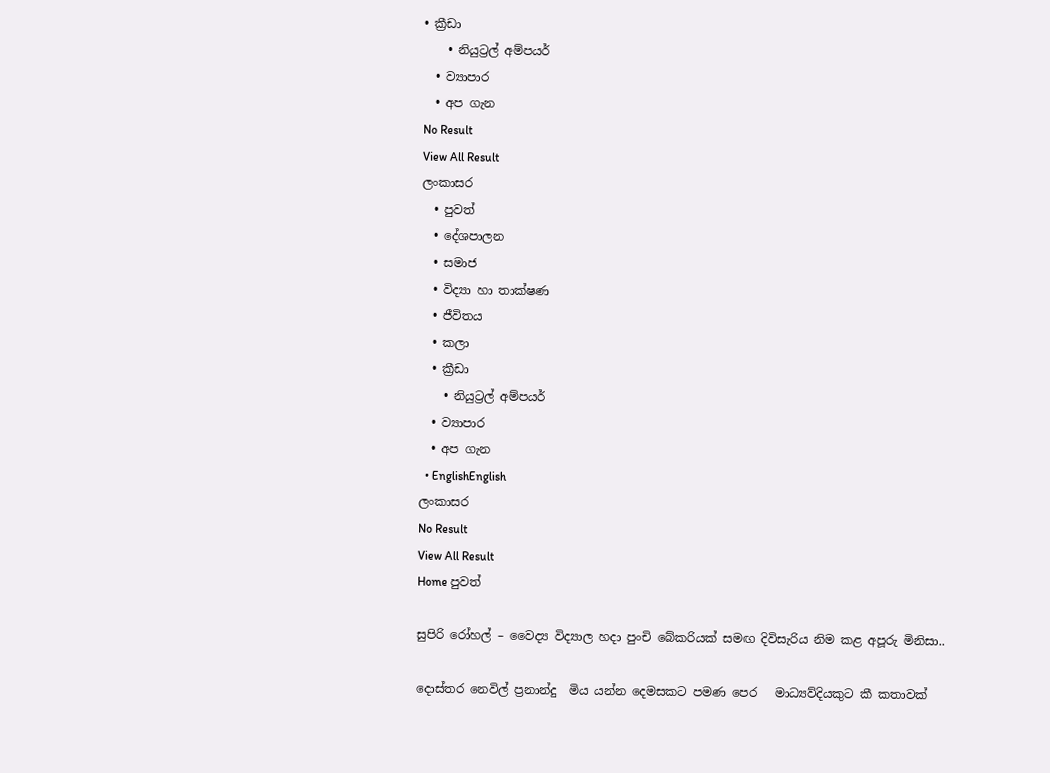• ක්‍රීඩා
    • නියුට්‍රල් අම්පයර්
  • ව්‍යාපාර
  • අප ගැන
No Result
View All Result
ලංකාසර
  • පුවත්
  • දේශපාලන
  • සමාජ
  • විද්‍යා හා තාක්ෂණ
  • ජීවිතය
  • කලා
  • ක්‍රීඩා
    • නියුට්‍රල් අම්පයර්
  • ව්‍යාපාර
  • අප ගැන
  • EnglishEnglish
ලංකාසර
No Result
View All Result
Home පුවත්

සුපිරි රෝහල් – වෛද්‍ය විද්‍යාල හදා පුංචි බේකරියක් සමඟ දිවිසැරිය නිම කළ අපූරු මිනිසා..

දොස්තර නෙවිල් ප්‍රනාන්දු  මිය යන්න දෙමසකට පමණ පෙර   මාධ්‍යව්දියකුට කී කතාවක්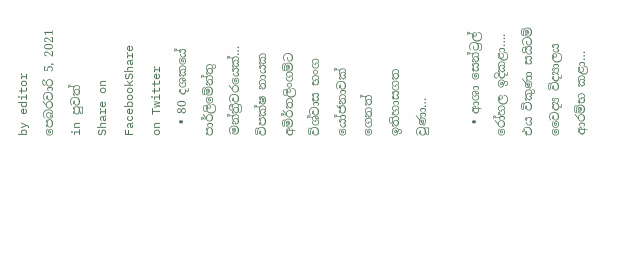by editor
පෙබරවාරි 5, 2021
in පුවත්
Share on FacebookShare on Twitter
  • 80 දශකයේ පාර්ලිමේන්තු මන්ත්‍රීවරයෙක්… විපක්ෂ නායක අමිර්තලිංගම්ට විශ්වාස භංග යෝජනාවක් ගෙනත් ඉතිහාසගත වුණා…

  • ආශා සෙන්ට්‍රල් රෝහල ඉදිකළා…. එය විකුණා සයිටම් වෛද්‍ය විද්‍යාලය ආරම්භ කළා…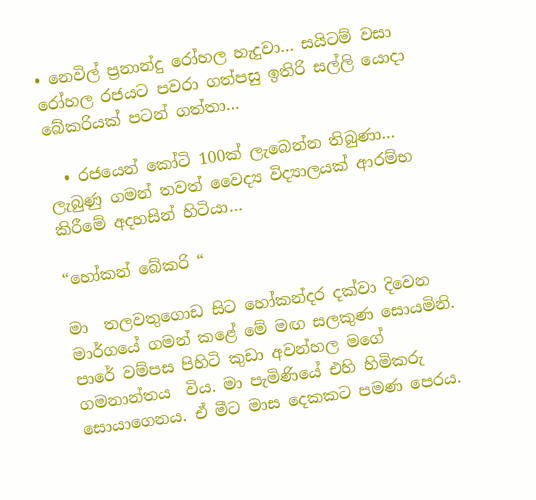• නෙවිල් ප්‍රනාන්දු රෝහල හැදුවා… සයිටම් වසා රෝහල රජයට පවරා ගත්පසු ඉතිරි සල්ලි යොදා බේකරියක් පටන් ගත්තා…

  • රජයෙන් කෝටි 100ක් ලැබෙන්න තිබුණා… ලැබුණු ගමන් තවත් වෛද්‍ය විද්‍යාලයක් ආරම්භ කිරීමේ අදහසින් හිටියා…

“හෝකන් බේකරි “

මා  තලවතුගොඩ සිට හෝකන්දර දක්වා දිවෙන මාර්ගයේ ගමන් කළේ මේ මඟ සලකුණ සොයමිනි. පාරේ වම්පස පිහිටි කුඩා අවන්හල මගේ ගමනාන්තය  විය. මා පැමිණියේ එහි හිමිකරු සොයාගෙනය. ඒ මීට මාස දෙකකට පමණ පෙරය.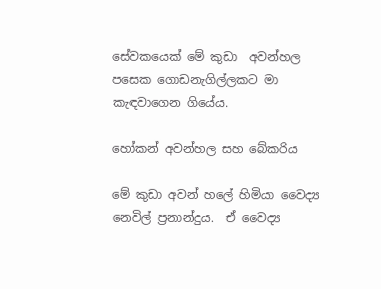සේවකයෙක් මේ කුඩා  අවන්හල පසෙක ගොඩනැගිල්ලකට මා කැඳවාගෙන ගියේය.

හෝකන් අවන්හල සහ බේකරිය

මේ කුඩා අවන් හලේ හිමියා වෛද්‍ය නෙවිල් ප්‍රනාන්දුය.  ඒ වෛද්‍ය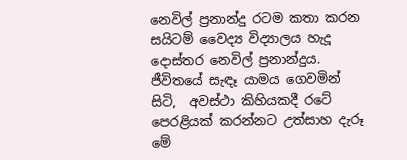නෙවිල් ප්‍රනාන්දු රටම කතා කරන සයිටම් වෛද්‍ය විද්‍යාලය හැදූ දොස්තර නෙවිල් ප්‍රනාන්දුය. ජීවිතයේ සැඳෑ යාමය ගෙවමින් සිටි,  අවස්ථා කිහියකදී රටේ පෙරළියක් කරන්නට උත්සාහ දැරූ මේ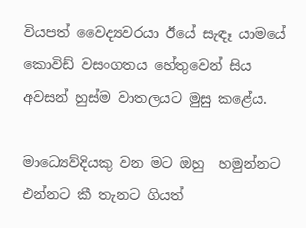වියපත් වෛද්‍යවරයා ඊයේ සැඳෑ යාමයේ කොවිඩ් වසංගතය හේතුවෙන් සිය අවසන් හුස්ම වාතලයට මුසු කළේය.

මාධ්‍යෙව්දියකු වන මට ඔහු  හමුන්නට එන්නට කී තැනට ගියත්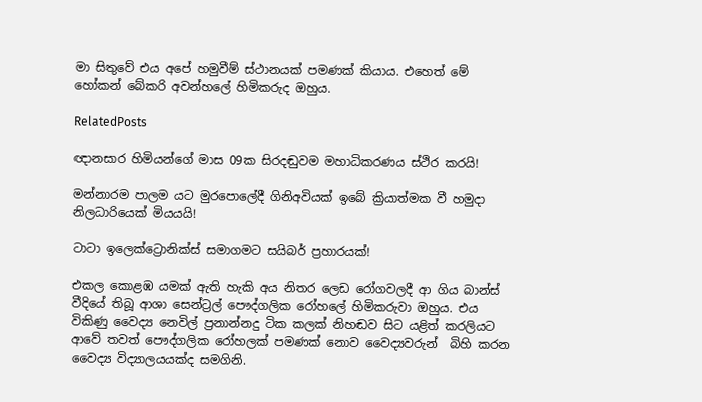මා සිතුවේ එය අපේ හමුවීම් ස්ථානයක් පමණක් කියාය. එහෙත් මේ හෝකන් බේකරි අවන්හලේ හිමිකරුද ඔහුය.

RelatedPosts

ඥානසාර හිමියන්ගේ මාස 09ක සිරදඬුවම මහාධිකරණය ස්ථිර කරයි!

මන්නාරම පාලම යට මුරපොලේදී ගිනිඅවියක් ඉබේ ක්‍රියාත්මක වී හමුදා නිලධාරියෙක් මියයයි!

ටාටා ඉලෙක්ට්‍රොනික්ස් සමාගමට සයිබර් ප්‍රහාරයක්!

එකල කොළඹ යමක් ඇති හැකි අය නිතර ලෙඩ රෝගවලදී ආ ගිය බාන්ස් වීදියේ තිබූ ආශා සෙන්ට්‍රල් පෞද්ගලික රෝහලේ හිමිකරුවා ඔහුය. එය විකිණු වෛද්‍ය නෙවිල් ප්‍රනාන්නදු ටික කලක් නිහඬව සිට යළිත් කරලියට ආවේ තවත් පෞද්ගලික රෝහලක් පමණක් නොව වෛද්‍යවරුන්  බිහි කරන වෛද්‍ය විද්‍යාලයයක්ද සමගිනි.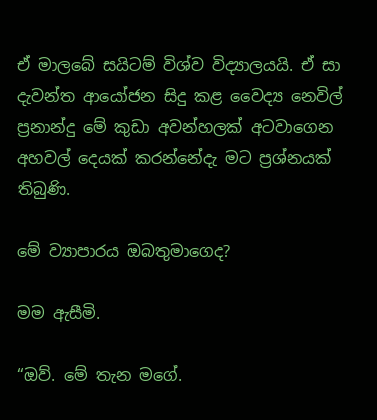ඒ මාලබේ සයිටම් විශ්ව විද්‍යාලයයි. ඒ සා දැවන්ත ආයෝජන සිදු කළ වෛද්‍ය නෙවිල් ප්‍රනාන්දු මේ කුඩා අවන්හලක් අටවාගෙන අහවල් දෙයක් කරන්නේදැ මට ප්‍රශ්නයක් තිබුණි.

මේ ව්‍යාපාරය ඔබතුමාගෙද?

මම ඇසීමි.

“ඔව්. මේ තැන මගේ.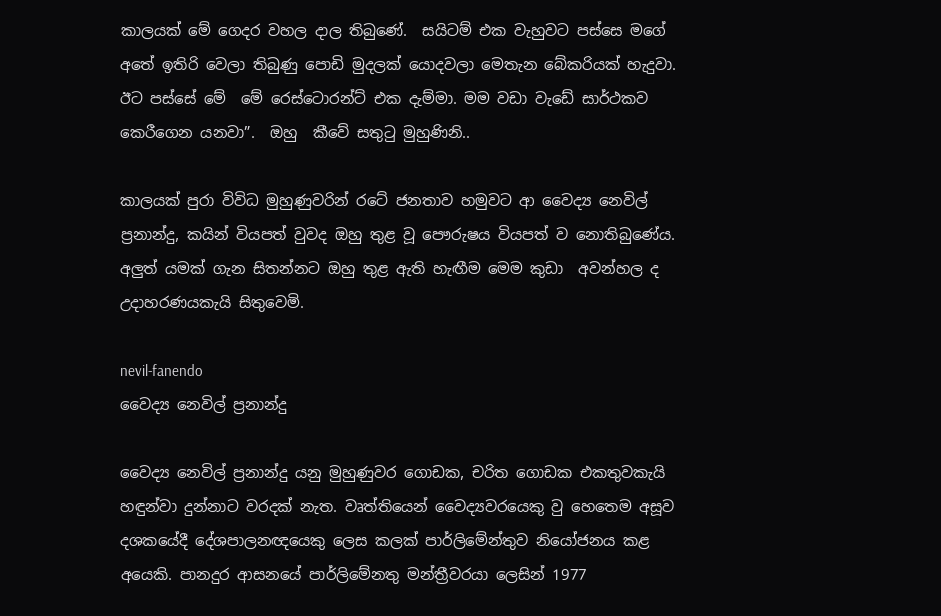කාලයක් මේ ගෙදර වහල දාල තිබුණේ.  සයිටම් එක වැහුවට පස්සෙ මගේ අතේ ඉතිරි වෙලා තිබුණු පොඩි මුදලක් යොදවලා මෙතැන බේකරියක් හැදුවා. ඊට පස්සේ මේ  මේ රෙස්ටොරන්ට් එක දැම්මා. මම වඩා වැඩේ සාර්ථකව කෙරීගෙන යනවා”.  ඔහු  කීවේ සතුටු මුහුණිනි..

කාලයක් පුරා විවිධ මුහුණුවරින් රටේ ජනතාව හමුවට ආ වෛද්‍ය නෙවිල් ප්‍රනාන්දු, කයින් වියපත් වුවද ඔහු තුළ වූ පෞරුෂය වියපත් ව නොතිබුණේය. අලුත් යමක් ගැන සිතන්නට ඔහු තුළ ඇති හැඟීම මෙම කුඩා  අවන්හල ද උදාහරණයකැයි සිතුවෙමි.

nevil-fanendo
වෛද්‍ය නෙවිල් ප්‍රනාන්දු

වෛද්‍ය නෙවිල් ප්‍රනාන්දු යනු මුහුණුවර ගොඩක, චරිත ගොඩක එකතුවකැයි හඳුන්වා දුන්නාට වරදක් නැත. වෘත්තියෙන් වෛද්‍යවරයෙකු වු හෙතෙම අසූව දශකයේදී දේශපාලනඥයෙකු ලෙස කලක් පාර්ලිමේන්තුව නියෝජනය කළ අයෙකි. පානදුර ආසනයේ පාර්ලිමේනතු මන්ත්‍රීවරයා ලෙසින් 1977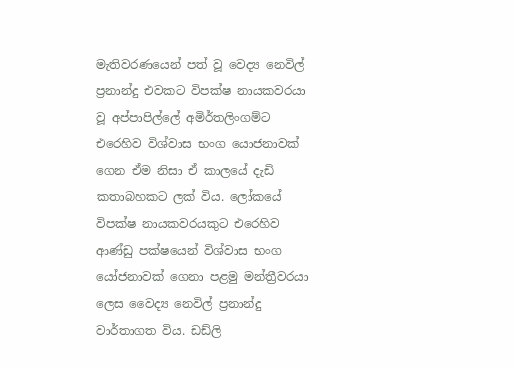මැතිවරණයෙන් පත් වූ වෙද්‍ය නෙවිල් ප්‍රනාන්දු එවකට විපක්ෂ නායකවරයා වූ අප්පාපිල්ලේ අමිර්තලිංගම්ට එරෙහිව විශ්වාස භංග යොජනාවක් ගෙන ඒම නිසා ඒ කාලයේ දැඩි කතාබහකට ලක් විය. ලෝකයේ විපක්ෂ නායකවරයකුට එරෙහිව ආණ්ඩු පක්ෂයෙන් විශ්වාස භංග යෝජනාවක් ගෙනා පළමු මන්ත්‍රීවරයා ලෙස වෛද්‍ය නෙවිල් ප්‍රනාන්දු වාර්තාගත විය. ඩඩ්ලි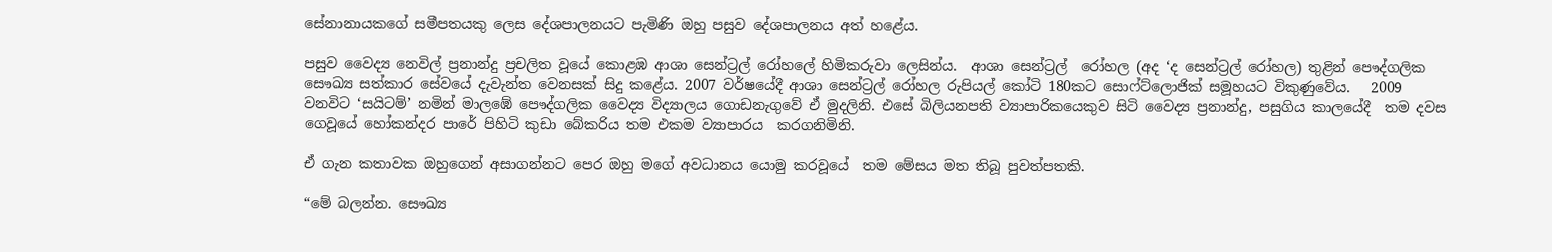සේනානායකගේ සමීපතයකු ලෙස දේශපාලනයට පැමිණි ඔහු පසුව දේශපාලනය අත් හළේය.

පසුව වෛද්‍ය නෙවිල් ප්‍රනාන්දු ප්‍රචලිත වූයේ කොළඹ ආශා සෙන්ට්‍රල් රෝහලේ හිමිකරුවා ලෙසින්ය.  ආශා සෙන්ට්‍රල්  රෝහල (අද ‘ද සෙන්ට්‍රල් රෝහල) තුළින් පෞද්ගලික සෞඛ්‍ය සත්කාර සේවයේ දැවැන්ත වෙනසක් සිදු කළේය. 2007 වර්ෂයේදී ආශා සෙන්ට්‍රල් රෝහල රුපියල් කෝටි 180කට සොෆ්ට්ලොජික් සමූහයට විකුණුවේය.   2009 වනවිට ‘සයිටම්’ නමින් මාලඹේ පෞද්ගලික වෛද්‍ය විද්‍යාලය ගොඩනැගුවේ ඒ මුදලිනි. එසේ බිලියනපති ව්‍යාපාරිකයෙකුව සිටි වෛද්‍ය ප්‍රනාන්දු, පසුගිය කාලයේදී  තම දවස ගෙවූයේ හෝකන්දර පාරේ පිහිටි කුඩා බේකරිය තම එකම ව්‍යාපාරය  කරගනිමිනි.

ඒ ගැන කතාවක ඔහුගෙන් අසාගන්නට පෙර ඔහු මගේ අවධානය යොමු කරවූයේ  තම මේසය මත තිබූ පුවත්පතකි.

“මේ බලන්න. සෞඛ්‍ය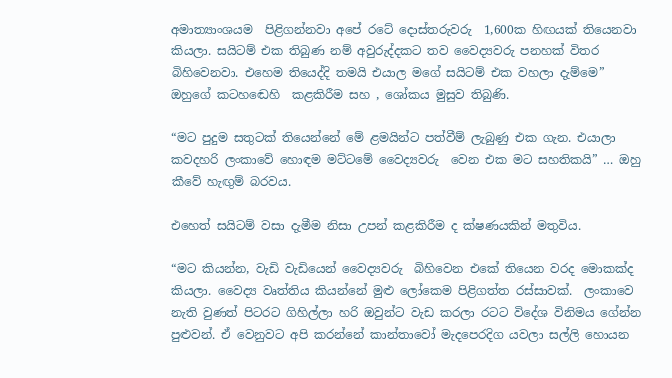අමාත්‍යාංශයම  පිළිගන්නවා අපේ රටේ දොස්තරුවරු  1,600ක හිඟයක් තියෙනවා කියලා. සයිටම් එක තිබුණ නම් අවුරුද්දකට තව වෛද්‍යවරු පනහක් විතර බිහිවෙනවා. එහෙම තියෙද්දි තමයි එයාල මගේ සයිටම් එක වහලා දැම්මෙ” ඔහුගේ කටහඬෙහි  කළකිරීම සහ , ශෝකය මුසුව තිබුණි.

“මට පුදුම සතුටක් තියෙන්නේ මේ ළමයින්ට පත්වීම් ලැබුණු එක ගැන. එයාලා කවදහරි ලංකාවේ හොඳම මට්ටමේ වෛද්‍යවරු  වෙන එක මට සහතිකයි” … ඔහු කීවේ හැඟුම් බරවය.

එහෙත් සයිටම් වසා දැමීම නිසා උපන් කළකිරීම ද ක්ෂණයකින් මතුවිය.

“මට කියන්න, වැඩි වැඩියෙන් වෛද්‍යවරු  බිහිවෙන එකේ තියෙන වරද මොකක්ද කියලා. වෛද්‍ය වෘත්තිය කියන්නේ මුළු ලෝකෙම පිළිගත්ත රස්සාවක්.  ලංකාවෙ නැති වුණත් පිටරට ගිහිල්ලා හරි ඔවුන්ට වැඩ කරලා රටට විදේශ විනිමය ගේන්න පුළුවන්. ඒ වෙනුවට අපි කරන්නේ කාන්තාවෝ මැදපෙරදිග යවලා සල්ලි හොයන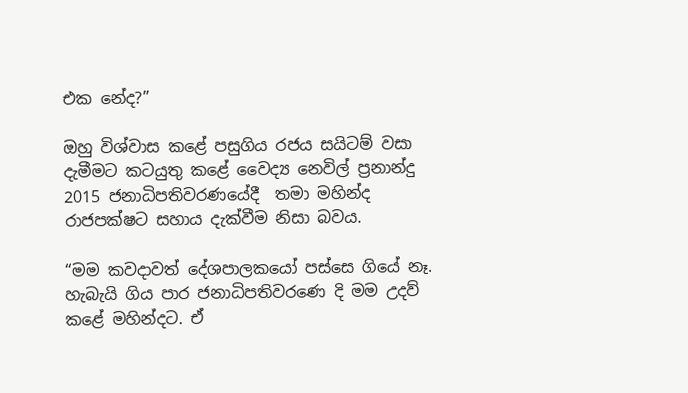එක නේද?”

ඔහු විශ්වාස කළේ පසුගිය රජය සයිටම් වසා දැමීමට කටයුතු කළේ වෛද්‍ය නෙවිල් ප්‍රනාන්දු 2015 ජනාධිපතිවරණයේදී  තමා මහින්ද රාජපක්ෂට සහාය දැක්වීම නිසා බවය.

“මම කවදාවත් දේශපාලකයෝ පස්සෙ ගියේ නෑ. හැබැයි ගිය පාර ජනාධිපතිවරණෙ දි මම උදව් කළේ මහින්දට. ඒ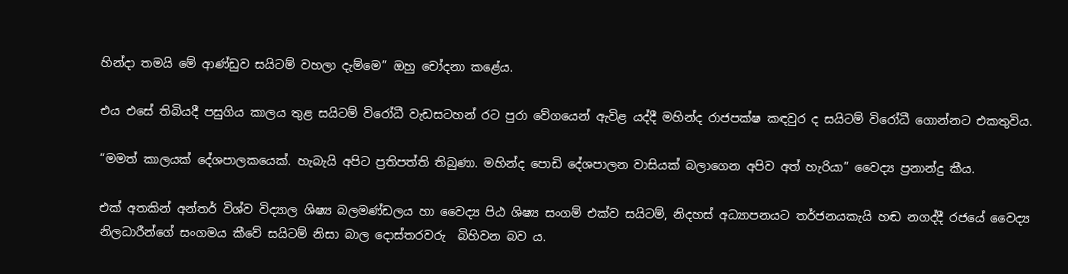හින්දා තමයි මේ ආණ්ඩුව සයිටම් වහලා දැම්මෙ” ඔහු චෝදනා කළේය.

එය එසේ තිබියදී පසුගිය කාලය තුළ සයිටම් විරෝධී වැඩසටහන් රට පුරා වේගයෙන් ඇවිළ යද්දී මහින්ද රාජපක්ෂ කඳවුර ද සයිටම් විරෝධී ගොන්නට එකතුවිය.

“මමත් කාලයක් දේශපාලකයෙක්. හැබැයි අපිට ප්‍රතිපත්ති තිබුණා. මහින්ද පොඩි දේශපාලන වාසියක් බලාගෙන අපිව අත් හැරියා” වෛද්‍ය ප්‍රනාන්දු කීය.

එක් අතකින් අන්තර් විශ්ව විද්‍යාල ශිෂ්‍ය බලමණ්ඩලය හා වෛද්‍ය පිඨ ශිෂ්‍ය සංගම් එක්ව සයිටම්, නිදහස් අධ්‍යාපනයට තර්ජනයකැයි හඬ නගද්දී රජයේ වෛද්‍ය නිලධාරීන්ගේ සංගමය කීවේ සයිටම් නිසා බාල දොස්තරවරු  බිහිවන බව ය.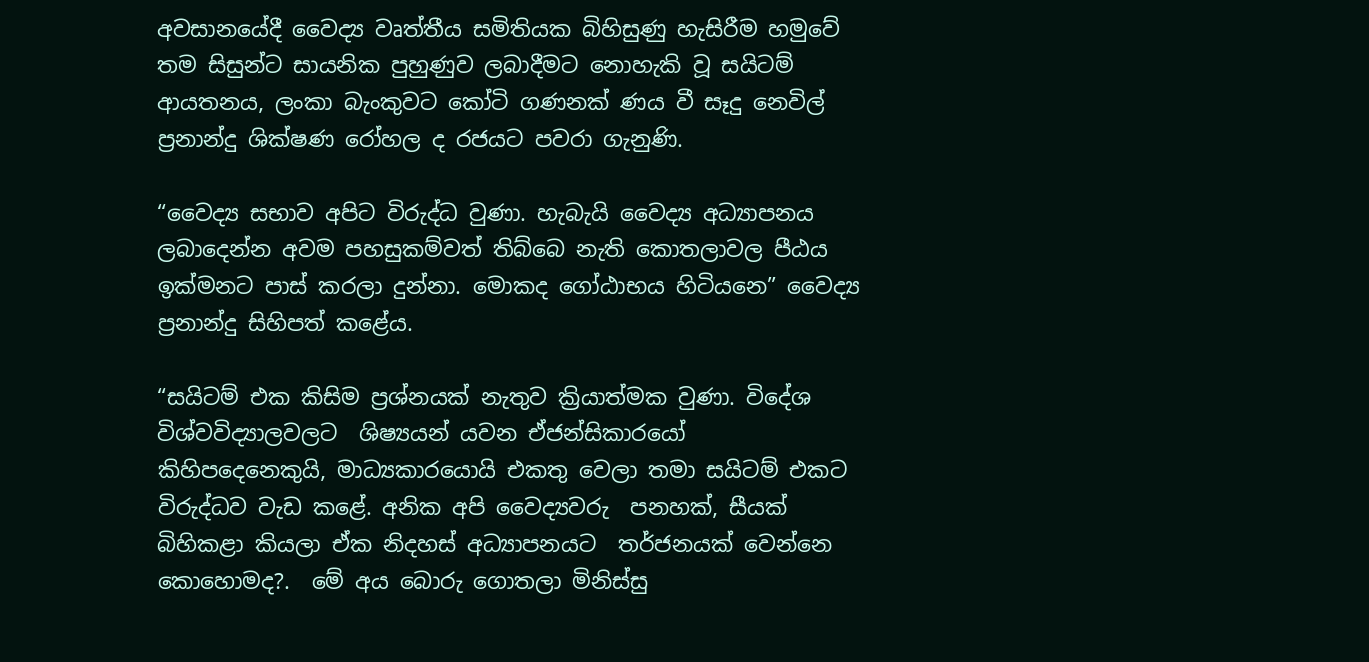අවසානයේදී වෛද්‍ය වෘත්තීය සමිතියක බිහිසුණු හැසිරීම හමුවේ තම සිසුන්ට සායනික පුහුණුව ලබාදීමට නොහැකි වූ සයිටම් ආයතනය, ලංකා බැංකුවට කෝටි ගණනක් ණය වී සෑදු නෙවිල් ප්‍රනාන්දු ශික්ෂණ රෝහල ද රජයට පවරා ගැනුණි.

“වෛද්‍ය සභාව අපිට විරුද්ධ වුණා. හැබැයි වෛද්‍ය අධ්‍යාපනය ලබාදෙන්න අවම පහසුකම්වත් තිබ්බෙ නැති කොතලාවල පීඨය ඉක්මනට පාස් කරලා දුන්නා. මොකද ගෝඨාභය හිටියනෙ” වෛද්‍ය ප්‍රනාන්දු සිහිපත් කළේය.

“සයිටම් එක කිසිම ප්‍රශ්නයක් නැතුව ක්‍රියාත්මක වුණා. විදේශ විශ්වවිද්‍යාලවලට  ශිෂ්‍යයන් යවන ඒජන්සිකාරයෝ  කිහිපදෙනෙකුයි, මාධ්‍යකාරයොයි එකතු වෙලා තමා සයිටම් එකට විරුද්ධව වැඩ කළේ. අනික අපි වෛද්‍යවරු  පනහක්, සීයක් බිහිකළා කියලා ඒක නිදහස් අධ්‍යාපනයට  තර්ජනයක් වෙන්නෙ කොහොමද?.  මේ අය බොරු ගොතලා මිනිස්සු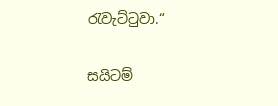රැවැට්ටුවා.“

සයිටම්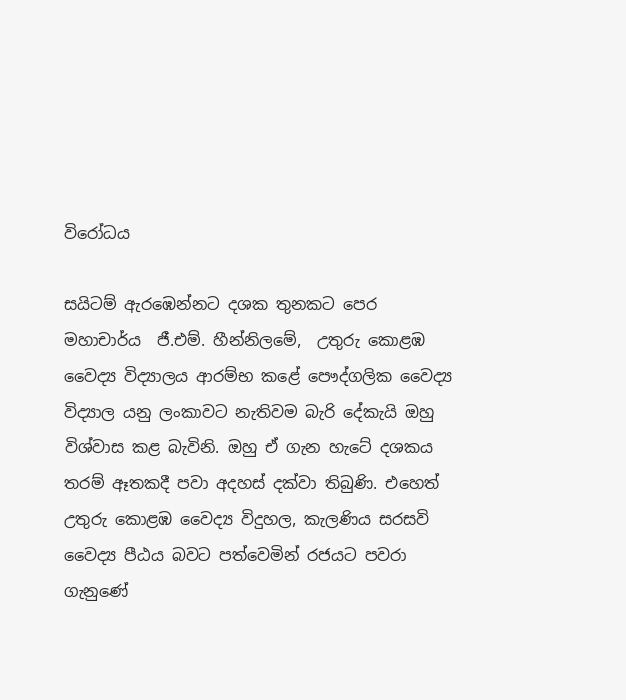විරෝධය

සයිටම් ඇරඹෙන්නට දශක තුනකට පෙර මහාචාර්ය  ජී.එම්. හීන්නිලමේ,  උතුරු කොළඹ වෛද්‍ය විද්‍යාලය ආරම්භ කළේ පෞද්ගලික වෛද්‍ය විද්‍යාල යනු ලංකාවට නැතිවම බැරි දේකැයි ඔහු විශ්වාස කළ බැවිනි. ඔහු ඒ ගැන හැටේ දශකය තරම් ඈතකදී පවා අදහස් දක්වා තිබුණි. එහෙත් උතුරු කොළඹ වෛද්‍ය විදුහල, කැලණිය සරසවි වෛද්‍ය පීඨය බවට පත්වෙමින් රජයට පවරා ගැනුණේ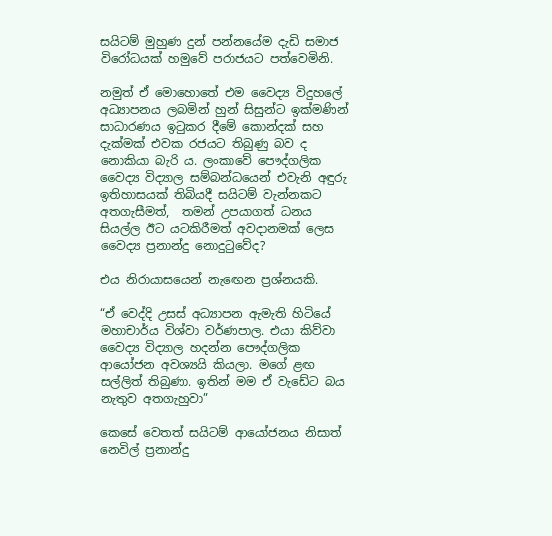සයිටම් මුහුණ දුන් පන්නයේම දැඩි සමාජ විරෝධයක් හමුවේ පරාජයට පත්වෙමිනි.

නමුත් ඒ මොහොතේ එම වෛද්‍ය විදුහලේ අධ්‍යාපනය ලබමින් හුන් සිසුන්ට ඉක්මණින් සාධාරණය ඉටුකර දීමේ කොන්දක් සහ දැක්මක් එවක රජයට තිබුණු බව ද නොකියා බැරි ය. ලංකාවේ පෞද්ගලික වෛද්‍ය විද්‍යාල සම්බන්ධයෙන් එවැනි අඳුරු ඉතිහාසයක් තිබියදී සයිටම් වැන්නකට අතගැසීමත්,  තමන් උපයාගත් ධනය සියල්ල ඊට යටකිරීමත් අවදානමක් ලෙස වෛද්‍ය ප්‍රනාන්දු නොදුටුවේද?

එය නිරායාසයෙන් නැඟෙන ප්‍රශ්නයකි.

“ඒ වෙද්දි උසස් අධ්‍යාපන ඇමැති හිටියේ මහාචාර්ය විශ්වා වර්ණපාල. එයා කිව්වා වෛද්‍ය විද්‍යාල හදන්න පෞද්ගලික ආයෝජන අවශ්‍යයි කියලා. මගේ ළඟ සල්ලිත් තිබුණා. ඉතින් මම ඒ වැඩේට බය නැතුව අතගැහුවා”

කෙසේ වෙතත් සයිටම් ආයෝජනය නිසාත් නෙවිල් ප්‍රනාන්දු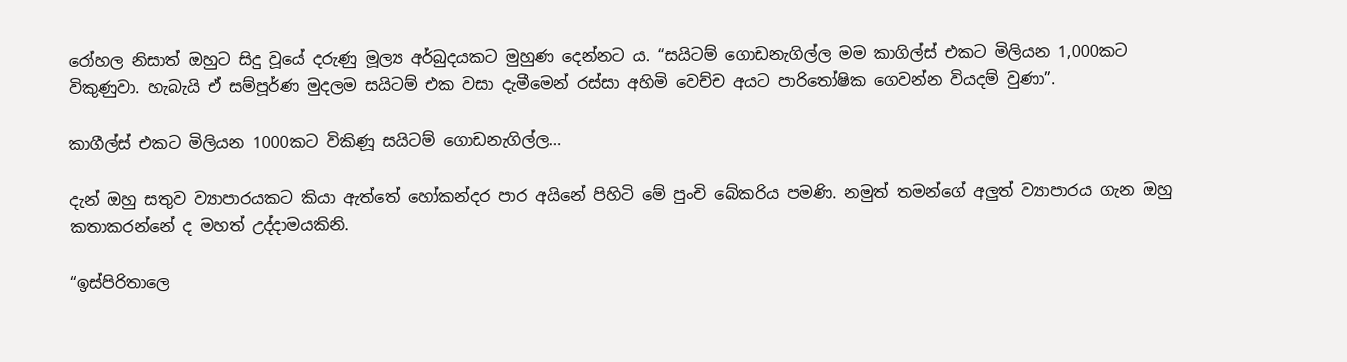රෝහල නිසාත් ඔහුට සිදු වූයේ දරුණු මූල්‍ය අර්බුදයකට මුහුණ දෙන්නට ය. “සයිටම් ගොඩනැගිල්ල මම කාගිල්ස් එකට මිලියන 1,000කට විකුණුවා. හැබැයි ඒ සම්පූර්ණ මුදලම සයිටම් එක වසා දැමීමෙන් රස්සා අහිමි වෙච්ච අයට පාරිතෝෂික ගෙවන්න වියදම් වුණා”.

කාගීල්ස් එකට මිලියන 1000කට විකිණූ සයිටම් ගොඩනැගිල්ල…

දැන් ඔහු සතුව ව්‍යාපාරයකට කියා ඇත්තේ හෝකන්දර පාර අයිනේ පිහිටි මේ පුංචි බේකරිය පමණි. නමුත් තමන්ගේ අලුත් ව්‍යාපාරය ගැන ඔහු කතාකරන්නේ ද මහත් උද්දාමයකිනි.

“ඉස්පිරිතාලෙ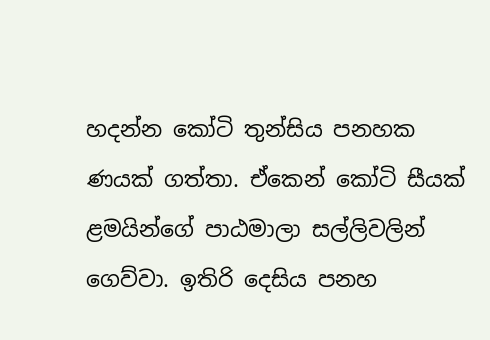හදන්න කෝටි තුන්සිය පනහක ණයක් ගත්තා. ඒකෙන් කෝටි සීයක් ළමයින්ගේ පාඨමාලා සල්ලිවලින් ගෙව්වා. ඉතිරි දෙසිය පනහ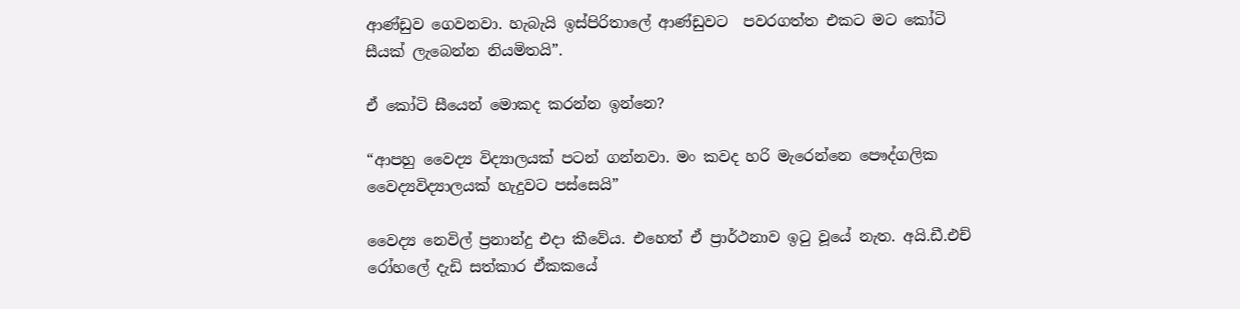ආණ්ඩුව ගෙවනවා. හැබැයි ඉස්පිරිතාලේ ආණ්ඩුවට  පවරගත්ත එකට මට කෝටි සීයක් ලැබෙන්න නියමිතයි”.

ඒ කෝටි සීයෙන් මොකද කරන්න ඉන්නෙ?

“ආපහු වෛද්‍ය විද්‍යාලයක් පටන් ගන්නවා. මං කවද හරි මැරෙන්නෙ පෞද්ගලික වෛද්‍යවිද්‍යාලයක් හැදුවට පස්සෙයි”

වෛද්‍ය නෙවිල් ප්‍රනාන්දු එදා කීවේය. එහෙත් ඒ ප්‍රාර්ථනාව ඉටු වූයේ නැත. අයි.ඩී.එච් රෝහලේ දැඩි සත්කාර ඒකකයේ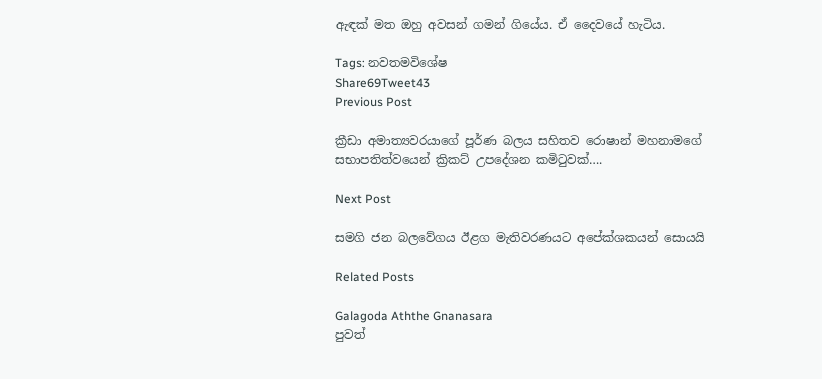ඇඳක් මත ඔහු අවසන් ගමන් ගියේය. ඒ දෛවයේ හැටිය.

Tags: නවතමවිශේෂ
Share69Tweet43
Previous Post

ක්‍රීඩා අමාත්‍යවරයාගේ පූර්ණ බලය සහිතව රොෂාන් මහනාමගේ සභාපතිත්වයෙන් ක්‍රිකට් උපදේශන කමිටුවක්….

Next Post

සමගි ජන බලවේගය ඊළග මැතිවරණයට අපේක්ශකයන් සොයයි

Related Posts

Galagoda Aththe Gnanasara
පුවත්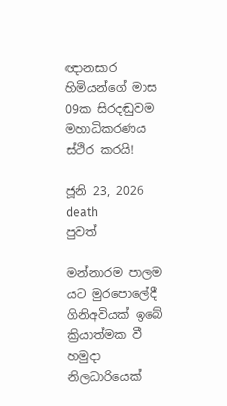ඥානසාර හිමියන්ගේ මාස 09ක සිරදඬුවම මහාධිකරණය ස්ථිර කරයි!

ජූනි 23, 2026
death
පුවත්

මන්නාරම පාලම යට මුරපොලේදී ගිනිඅවියක් ඉබේ ක්‍රියාත්මක වී හමුදා නිලධාරියෙක්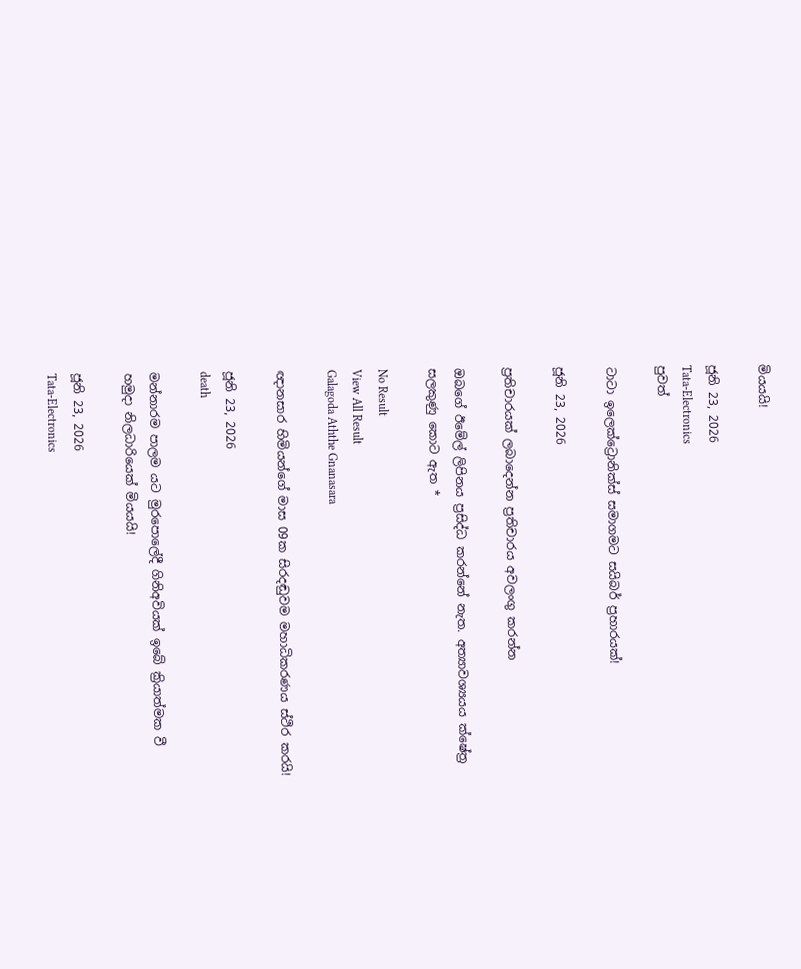මියයයි!

ජූනි 23, 2026
Tata-Electronics
පුවත්

ටාටා ඉලෙක්ට්‍රොනික්ස් සමාගමට සයිබර් ප්‍රහාරයක්!

ජූනි 23, 2026

ප්‍රතිචාරයක් ලබාදෙන්න ප්‍රතිචාරය අවලංගු කරන්න

ඔබගේ ඊමේල් ලිපිනය ප්‍රසිද්ධ කරන්නේ නැත. අත්‍යාවශ්‍යයය ක්ෂේත්‍ර සලකුණු කොට ඇත *

No Result
View All Result
Galagoda Aththe Gnanasara

ඥානසාර හිමියන්ගේ මාස 09ක සිරදඬුවම මහාධිකරණය ස්ථිර කරයි!

ජූනි 23, 2026
death

මන්නාරම පාලම යට මුරපොලේදී ගිනිඅවියක් ඉබේ ක්‍රියාත්මක වී හමුදා නිලධාරියෙක් මියයයි!

ජූනි 23, 2026
Tata-Electronics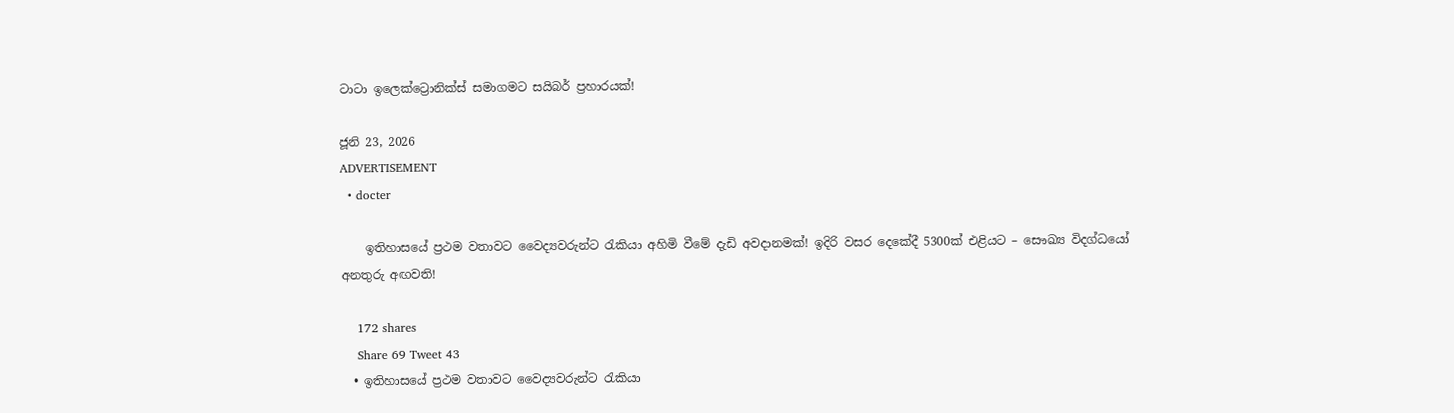ටාටා ඉලෙක්ට්‍රොනික්ස් සමාගමට සයිබර් ප්‍රහාරයක්!

ජූනි 23, 2026
ADVERTISEMENT
  • docter

    ඉතිහාසයේ ප්‍රථම වතාවට වෛද්‍යවරුන්ට රැකියා අහිමි වීමේ දැඩි අවදානමක්! ඉදිරි වසර දෙකේදී 5300ක් එළියට – සෞඛ්‍ය විදග්ධයෝ අනතුරු අඟවති!

    172 shares
    Share 69 Tweet 43
  • ඉතිහාසයේ ප්‍රථම වතාවට වෛද්‍යවරුන්ට රැකියා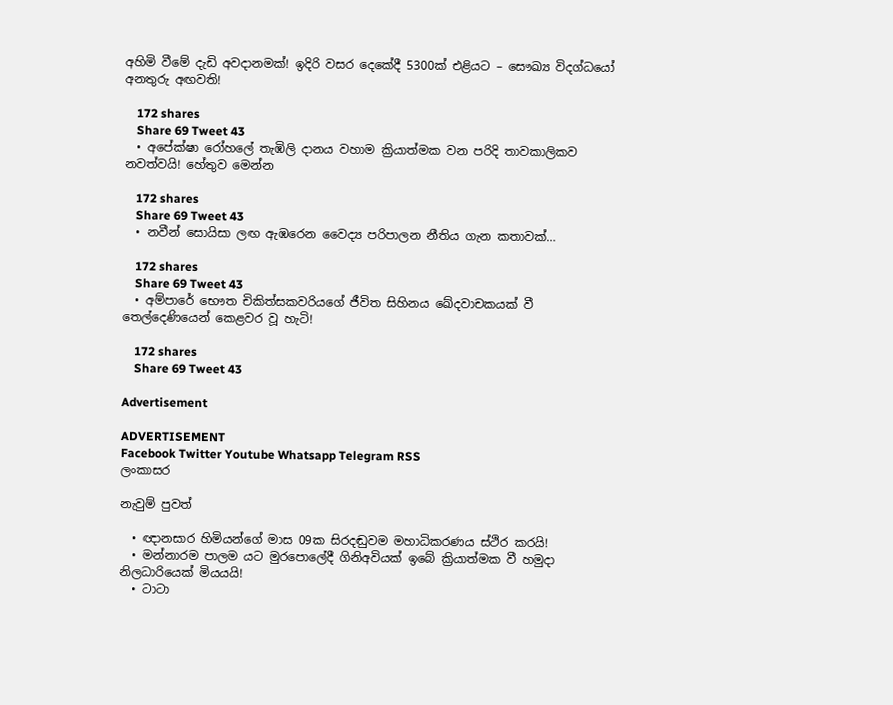අහිමි වීමේ දැඩි අවදානමක්! ඉදිරි වසර දෙකේදී 5300ක් එළියට – සෞඛ්‍ය විදග්ධයෝ අනතුරු අඟවති!

    172 shares
    Share 69 Tweet 43
  • අපේක්ෂා රෝහලේ තැඹිලි දානය වහාම ක්‍රියාත්මක වන පරිදි තාවකාලිකව නවත්වයි! හේතුව මෙන්න

    172 shares
    Share 69 Tweet 43
  • නවීන් සොයිසා ලඟ ඇඹරෙන වෛද්‍ය පරිපාලන නීතිය ගැන කතාවක්…

    172 shares
    Share 69 Tweet 43
  • අම්පාරේ භෞත චිකිත්සකවරියගේ ජීවිත සිහිනය ඛේදවාචකයක් වී තෙල්දෙණියෙන් කෙළවර වූ හැටි!

    172 shares
    Share 69 Tweet 43

Advertisement

ADVERTISEMENT
Facebook Twitter Youtube Whatsapp Telegram RSS
ලංකාසර

නැවුම් පුවත්

  • ඥානසාර හිමියන්ගේ මාස 09ක සිරදඬුවම මහාධිකරණය ස්ථිර කරයි!
  • මන්නාරම පාලම යට මුරපොලේදී ගිනිඅවියක් ඉබේ ක්‍රියාත්මක වී හමුදා නිලධාරියෙක් මියයයි!
  • ටාටා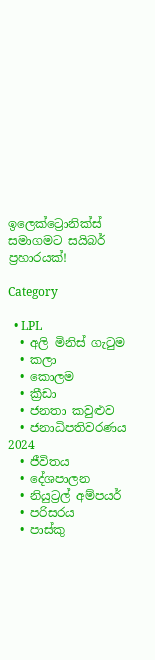ඉලෙක්ට්‍රොනික්ස් සමාගමට සයිබර් ප්‍රහාරයක්!

Category

  • LPL
  • අලි මිනිස් ගැටුම
  • කලා
  • කොලම
  • ක්‍රීඩා
  • ජනතා කවුළුව
  • ජනාධිපතිවරණය 2024
  • ජීවිතය
  • දේශපාලන
  • නියුට්‍රල් අම්පයර්
  • පරිසරය
  • පාස්කු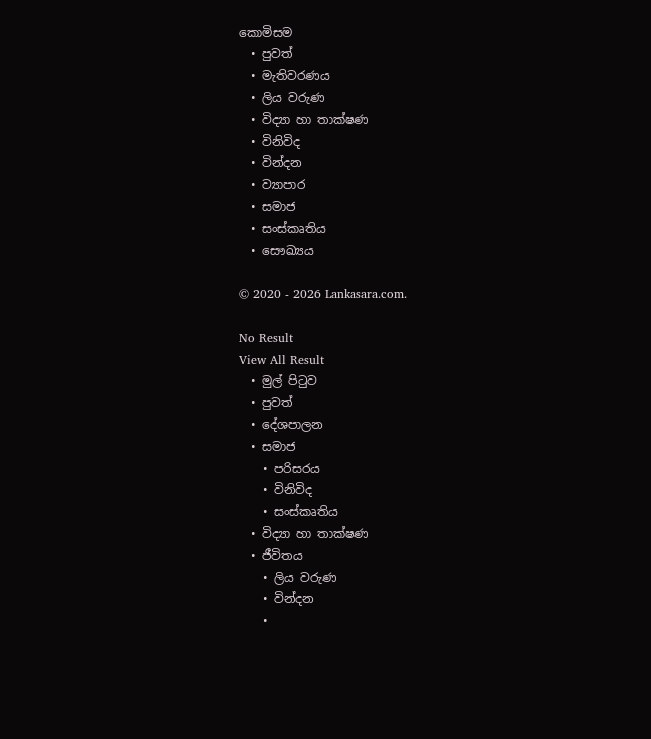කොමිසම
  • පුවත්
  • මැතිවරණය
  • ලිය වරුණ
  • විද්‍යා හා තාක්ෂණ
  • විනිවිද
  • වින්දන
  • ව්‍යාපාර
  • සමාජ
  • සංස්කෘතිය
  • සෞඛ්‍යය

© 2020 - 2026 Lankasara.com.

No Result
View All Result
  • මුල් පිටුව
  • පුවත්
  • දේශපාලන
  • සමාජ
    • පරිසරය
    • විනිවිද
    • සංස්කෘතිය
  • විද්‍යා හා තාක්ෂණ
  • ජීවිතය
    • ලිය වරුණ
    • වින්දන
    •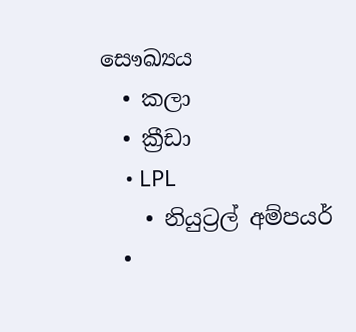සෞඛ්‍යය
  • කලා
  • ක්‍රීඩා
    • LPL
    • නියුට්‍රල් අම්පයර්
  •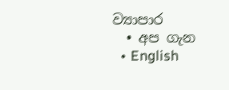ව්‍යාපාර
  • අප ගැන
  • English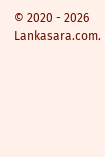© 2020 - 2026 Lankasara.com.